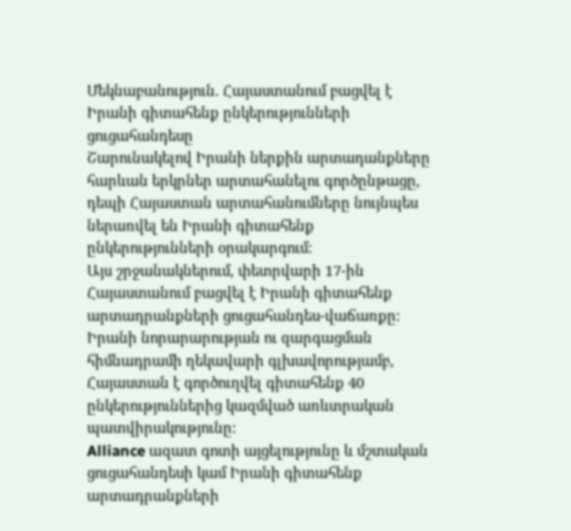Մեկնաբանություն. Հայաստանում բացվել է Իրանի գիտահենք ընկերությունների ցուցահանդեսը
Շարունակելով Իրանի ներքին արտադանքները հարևան երկրներ արտահանելու գործընթացը, դեպի Հայաստան արտահանումները նույնպես ներառվել են Իրանի գիտահենք ընկերությունների օրակարգում:
Այս շրջանակներում, փետրվարի 17-ին Հայաստանում բացվել է Իրանի գիտահենք արտադրանքների ցուցահանդես-վաճառքը:
Իրանի նորարարության ու զարգացման հիմնադրամի ղեկավարի գլխավորությամբ, Հայաստան է գործուղվել գիտահենք 40 ընկերություններից կազմված առևտրական պատվիրակությունը:
Alliance ազատ գոտի այցելությունը և մշտական ցուցահանդեսի կամ Իրանի գիտահենք արտադրանքների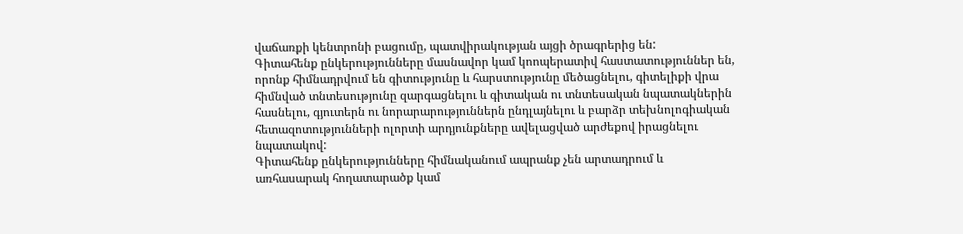վաճառքի կենտրոնի բացումը, պատվիրակության այցի ծրագրերից են:
Գիտահենք ընկերությունները մասնավոր կամ կոոպերատիվ հաստատություններ են, որոնք հիմնադրվում են գիտությունը և հարստությունը մեծացնելու, գիտելիքի վրա հիմնված տնտեսությունը զարգացնելու և գիտական ու տնտեսական նպատակներին հասնելու, գյուտերն ու նորարարություններն ընդլայնելու և բարձր տեխնոլոգիական հետազոտությունների ոլորտի արդյունքները ավելացված արժեքով իրացնելու նպատակով:
Գիտահենք ընկերությունները հիմնականում ապրանք չեն արտադրում և առհասարակ հողատարածք կամ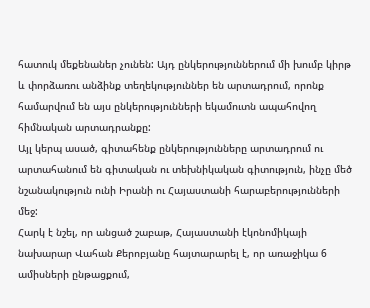հատուկ մեքենաներ չունեն: Այդ ընկերություններում մի խումբ կիրթ և փորձառու անձինք տեղեկություններ են արտադրում, որոնք համարվում են այս ընկերությունների եկամուտն ապահովող հիմնական արտադրանքը:
Այլ կերպ ասած, գիտահենք ընկերությունները արտադրում ու արտահանում են գիտական ու տեխնիկական գիտություն, ինչը մեծ նշանակություն ունի Իրանի ու Հայաստանի հարաբերությունների մեջ:
Հարկ է նշել, որ անցած շաբաթ, Հայաստանի էկոնոմիկայի նախարար Վահան Քերոբյանը հայտարարել է, որ առաջիկա 6 ամիսների ընթացքում,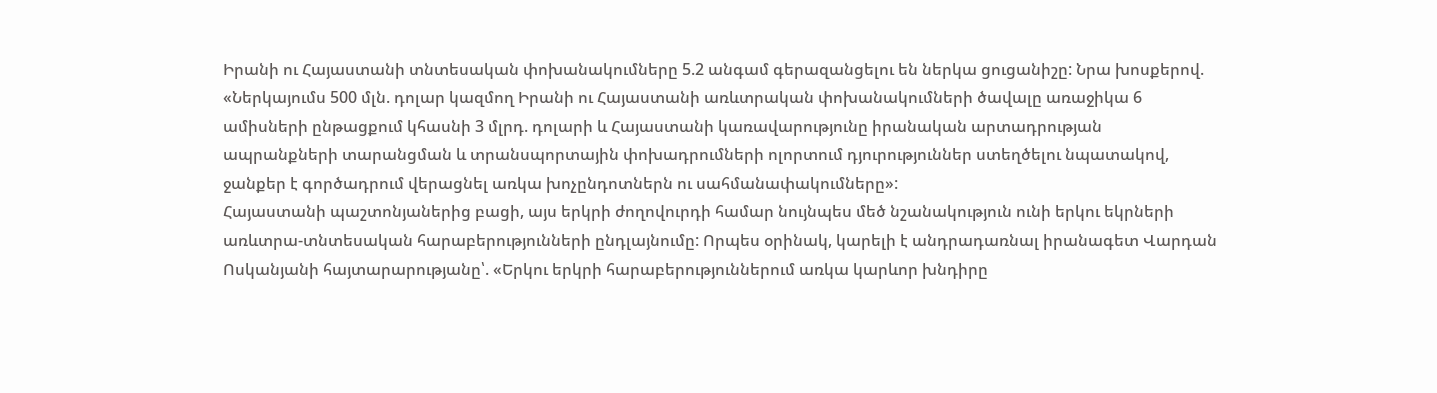Իրանի ու Հայաստանի տնտեսական փոխանակումները 5.2 անգամ գերազանցելու են ներկա ցուցանիշը: Նրա խոսքերով. «Ներկայումս 500 մլն. դոլար կազմող Իրանի ու Հայաստանի առևտրական փոխանակումների ծավալը առաջիկա 6 ամիսների ընթացքում կհասնի 3 մլրդ. դոլարի և Հայաստանի կառավարությունը իրանական արտադրության ապրանքների տարանցման և տրանսպորտային փոխադրումների ոլորտում դյուրություններ ստեղծելու նպատակով, ջանքեր է գործադրում վերացնել առկա խոչընդոտներն ու սահմանափակումները»:
Հայաստանի պաշտոնյաներից բացի, այս երկրի ժողովուրդի համար նույնպես մեծ նշանակություն ունի երկու եկրների առևտրա-տնտեսական հարաբերությունների ընդլայնումը: Որպես օրինակ, կարելի է անդրադառնալ իրանագետ Վարդան Ոսկանյանի հայտարարությանը՝. «Երկու երկրի հարաբերություններում առկա կարևոր խնդիրը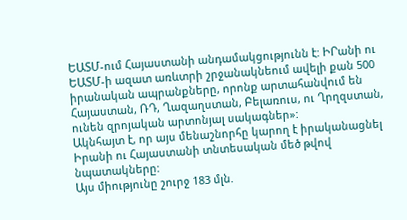ԵԱՏՄ-ում Հայաստանի անդամակցությունն է: ԻՐանի ու ԵԱՏՄ-ի ազատ առևտրի շրջանակնեում ավելի քան 500 իրանական ապրանքները, որոնք արտահանվում են Հայաստան, ՌԴ, Ղազաղստան, Բելառուս, ու Ղրղզստան, ունեն զրոյական արտոնյալ սակագներ»:
Ակնհայտ է, որ այս մենաշնորհը կարող է իրականացնել Իրանի ու Հայաստանի տնտեսական մեծ թվով նպատակները:
Այս միությունը շուրջ 183 մլն.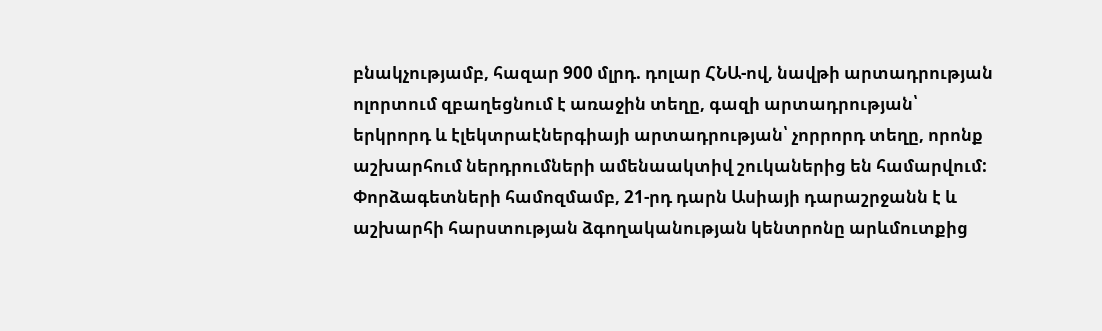բնակչությամբ, հազար 900 մլրդ. դոլար ՀՆԱ-ով, նավթի արտադրության ոլորտում զբաղեցնում է առաջին տեղը, գազի արտադրության՝ երկրորդ և էլեկտրաէներգիայի արտադրության՝ չորրորդ տեղը, որոնք աշխարհում ներդրումների ամենաակտիվ շուկաներից են համարվում: Փորձագետների համոզմամբ, 21-րդ դարն Ասիայի դարաշրջանն է և աշխարհի հարստության ձգողականության կենտրոնը արևմուտքից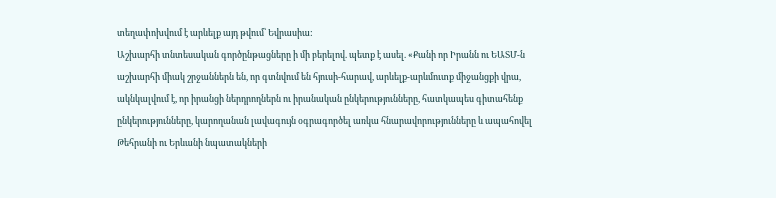տեղափոխվում է արևելք այդ թվում՝ Եվրասիա:
Աշխարհի տնտեսական գործընթացները ի մի բերելով. պետք է ասել. «Քանի որ Իրանն ու ԵԱՏՄ-ն աշխարհի միակ շրջաններն են, որ գտնվում են հյուսի-հարավ, արևելք-արևմուտք միջանցքի վրա, ակնկալվում է, որ իրանցի ներդրողներն ու իրանական ընկերությունները, հատկապես գիտահենք ընկերությունները, կարողանան լավագույն օգրագործել առկա հնարավորությունները և ապահովել Թեհրանի ու Երևանի նպատակների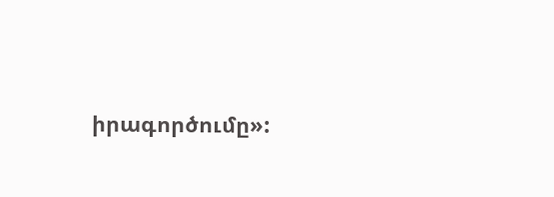իրագործումը»: